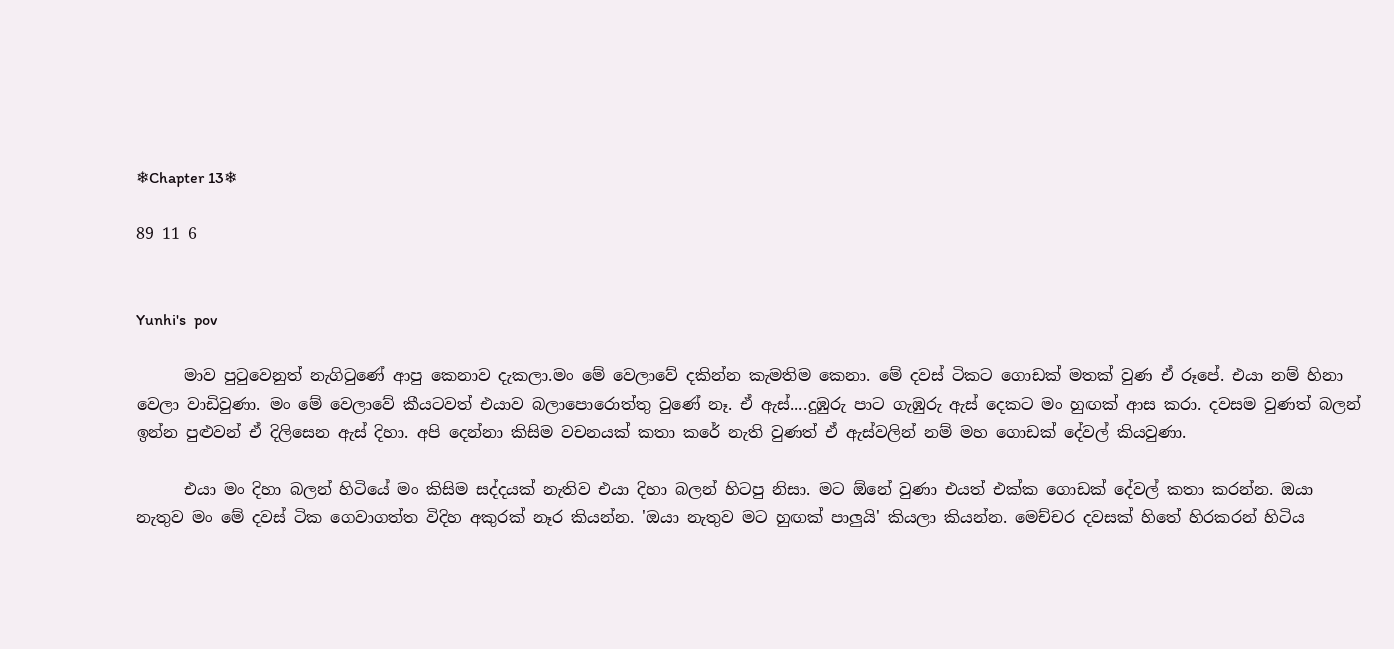❄Chapter 13❄

89 11 6


Yunhi's  pov

      මාව පුටුවෙනුත් නැගිටුණේ ආපු කෙනාව දැකලා.මං මේ වෙලාවේ දකින්න කැමතිම කෙනා. මේ දවස් ටිකට ගොඩක් මතක් වුණ ඒ රූපේ. එයා නම් හිනා වෙලා වාඩිවුණා. මං මේ වෙලාවේ කීයටවත් එයාව බලාපොරොත්තු වුණේ නෑ. ඒ ඇස්....දුඹුරු පාට ගැඹුරු ඇස් දෙකට මං හුඟක් ආස කරා. දවසම වුණත් බලන් ඉන්න පුළුවන් ඒ දිලිසෙන ඇස් දිහා. අපි දෙන්නා කිසිම වචනයක් කතා කරේ නැති වුණත් ඒ ඇස්වලින් නම් මහ ගොඩක් දේවල් කියවුණා.

      එයා මං දිහා බලන් හිටියේ මං කිසිම සද්දයක් නැතිව එයා දිහා බලන් හිටපු නිසා. මට ඕනේ වුණා එයත් එක්ක ගොඩක් දේවල් කතා කරන්න. ඔයා නැතුව මං මේ දවස් ටික ගෙවාගත්ත විදිහ අකුරක් නෑර කියන්න. 'ඔයා නැතුව මට හුඟක් පාලුයි' කියලා කියන්න. මෙච්චර දවසක් හිතේ හිරකරන් හිටිය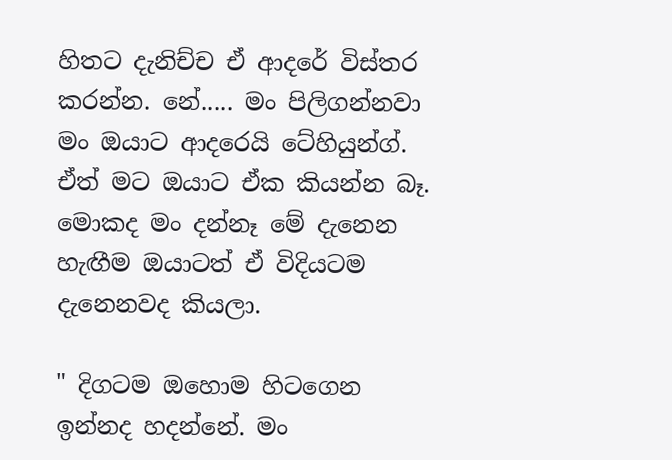හිතට දැනිච්ච ඒ ආදරේ විස්තර කරන්න. නේ..... මං පිලිගන්නවා මං ඔයාට ආදරෙයි ටේහියුන්ග්. ඒත් මට ඔයාට ඒක කියන්න බෑ. මොකද මං දන්නෑ මේ දැනෙන හැඟීම ඔයාටත් ඒ විදියටම දැනෙනවද කියලා.

" දිගටම ඔහොම හිටගෙන ඉන්නද හදන්නේ. මං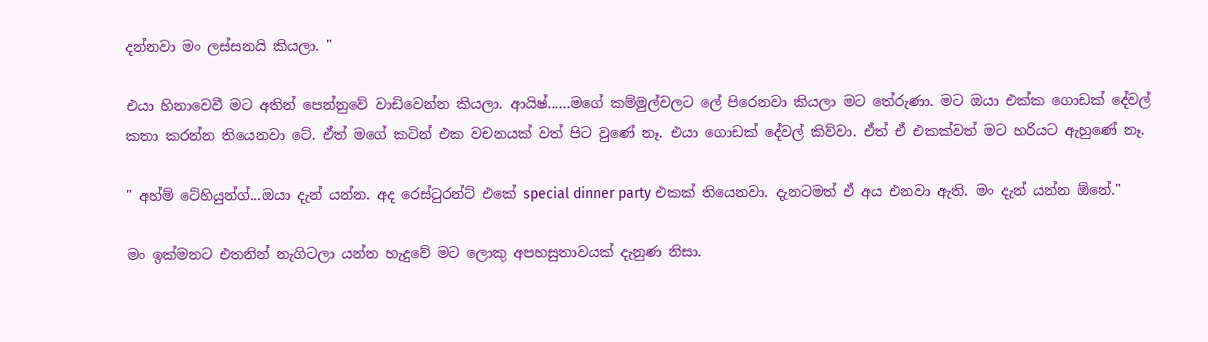දන්නවා මං ලස්සනයි කියලා. "

එයා හිනාවෙවී මට අතින් පෙන්නුවේ වාඩිවෙන්න කියලා. ආයිෂ්......මගේ කම්මුල්වලට ලේ පිරෙනවා කියලා මට තේරුණා. මට ඔයා එක්ක ගොඩක් දේවල් කතා කරන්න තියෙනවා ටේ. ඒත් මගේ කටින් එක වචනයක් වත් පිට වුණේ නෑ. එයා ගොඩක් දේවල් කිව්වා. ඒත් ඒ එකක්වත් මට හරියට ඇහුණේ නෑ.

" අහ්ම් ටේහියුන්ග්...ඔයා දැන් යන්න. අද රෙස්ටුරන්ට් එකේ special dinner party එකක් තියෙනවා. දැනටමත් ඒ අය එනවා ඇති. මං දැන් යන්න ඕනේ."

මං ඉක්මනට එතනින් නැගිටලා යන්න හැදුවේ මට ලොකු අපහසුතාවයක් දැනුණ නිසා.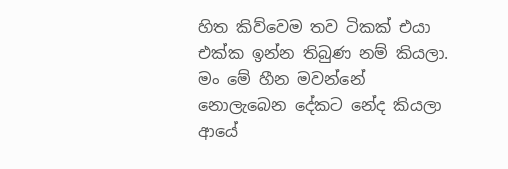හිත කිව්වෙම තව ටිකක් එයා එක්ක ඉන්න තිබුණ නම් කියලා. මං මේ හීන මවන්නේ නොලැබෙන දේකට නේද කියලා ආයේ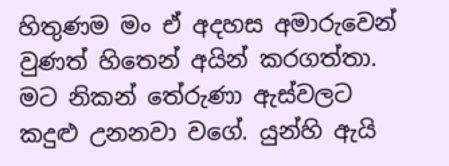හිතුණම මං ඒ අදහස අමාරුවෙන් වුණත් හිතෙන් අයින් කරගත්තා. මට නිකන් තේරුණා ඇස්වලට කදුළු උනනවා වගේ. යුන්හි ඇයි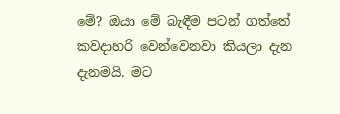මේ? ඔයා මේ බැඳීම පටන් ගත්තේ කවදාහරි වෙන්වෙනවා කියලා දැන දැනමයි. මට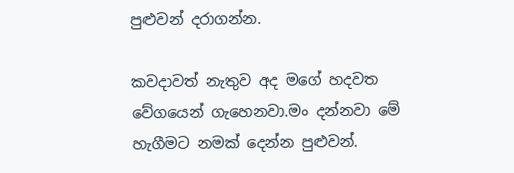පුළුවන් දරාගන්න.

කවදාවත් නැතුව අද මගේ හදවත වේගයෙන් ගැහෙනවා.මං දන්නවා මේ හැගීමට නමක් දෙන්න පුළුවන්.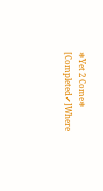❄Yet 2 Come❄ [Completed✔]Where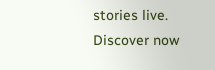stories live. Discover now